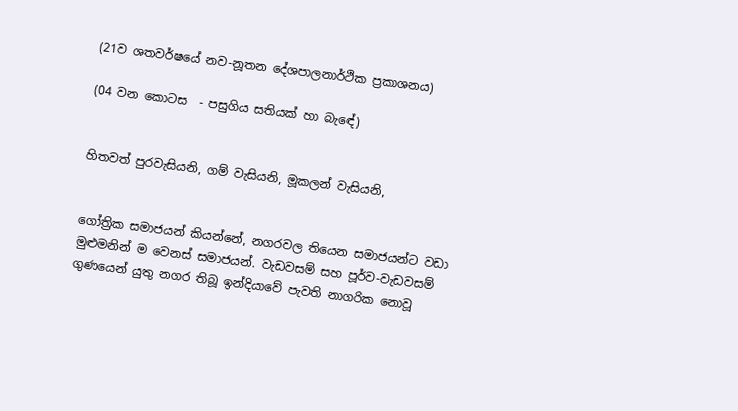(21ව ශතවර්ෂයේ නව-නූතන දේශපාලනාර්ථික ප්‍රකාශනය)

(04 වන කොටස  - පසුගිය සතියක් හා බැඳේ)


හිතවත් පුරවැසියනි, ගම් වැසියනි, මූකලන් වැසියනි,


ගෝත්‍රික සමාජයන් කියන්නේ, නගරවල තියෙන සමාජයන්ට වඩා මුළුමනින් ම වෙනස් සමාජයන්. වැඩවසම් සහ පූර්ව-වැඩවසම් ගුණයෙන් යුතු නගර තිබූ ඉන්දියාවේ පැවති නාගරික නොවූ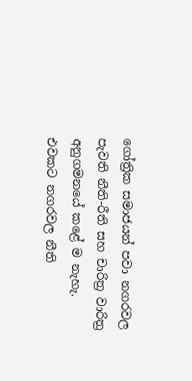ගෝත්‍රික සමාජයන් පවා නගරවල පැවති නීති-රීති සහ චාරිත්‍ර වාරිත්‍ර අනුගමනයේ කළේ ම නැහැ. එවකට නගරවල නීති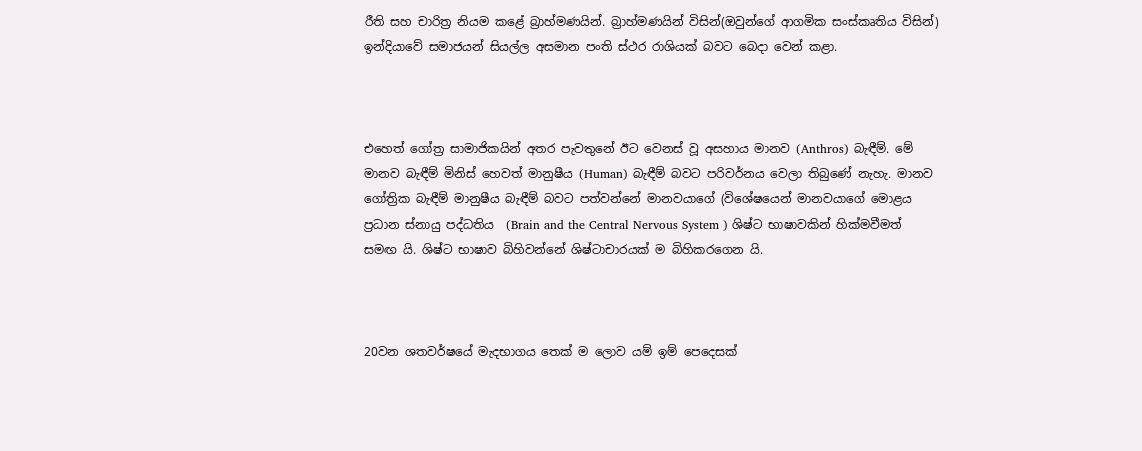රීති සහ චාරිත්‍ර නියම කළේ බ්‍රාහ්මණයින්. බ්‍රාහ්මණයින් විසින්(ඔවුන්ගේ ආගමික සංස්කෘතිය විසින්) ඉන්දියාවේ සමාජයන් සියල්ල අසමාන පංති ස්ථර රාශියක් බවට බෙදා වෙන් කළා.



එහෙත් ගෝත්‍ර සාමාජිකයින් අතර පැවතුනේ ඊට වෙනස් වූ අසහාය මානව (Anthros) බැඳීම්. මේ මානව බැඳීම් මිනිස් හෙවත් මානුෂීය (Human) බැඳීම් බවට පරිවර්නය වෙලා තිබුණේ නැහැ. මානව ගෝත්‍රික බැඳීම් මානුෂීය බැඳීම් බවට පත්වන්නේ මානවයාගේ (විශේෂයෙන් මානවයාගේ මොළය ප්‍රධාන ස්නායු පද්ධතිය  (Brain and the Central Nervous System ) ශිෂ්ට භාෂාවකින් හික්මවීමත් සමඟ යි. ශිෂ්ට භාෂාව බිහිවන්නේ ශිෂ්ටාචාරයක් ම බිහිකරගෙන යි.



20වන ශතවර්ෂයේ මැදභාගය තෙක් ම ලොව යම් ඉම් පෙදෙසක්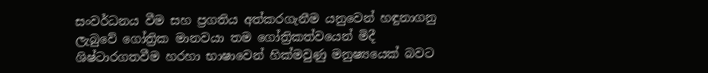සංවර්ධනය වීම සහ ප්‍රගතිය අත්කරගැනීම යනුවෙන් හඳුනාගනු ලැබුවේ ගෝත්‍රික මානවයා තම ගෝත්‍රිකත්වයෙන් මිදී ශිෂ්ටාරගතවීම හරහා භාෂාවෙන් හික්මවුණු මනුෂ්‍යයෙක් බවට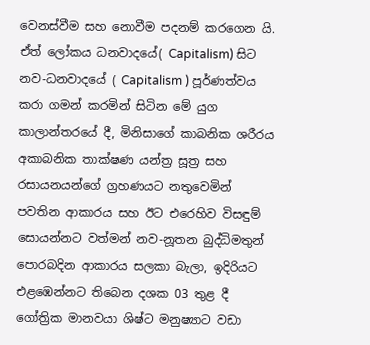වෙනස්වීම සහ නොවීම පදනම් කරගෙන යි. ඒත් ලෝකය ධනවාදයේ( Capitalism) සිට නව-ධනවාදයේ ( Capitalism ) පූර්ණත්වය කරා ගමන් කරමින් සිටින මේ යුග කාලාන්තරයේ දී, මිනිසාගේ කාබනික ශරීරය අකාබනික තාක්ෂණ යන්ත්‍ර සූත්‍ර සහ රසායනයන්ගේ ග්‍රහණයට නතුවෙමින් පවතින ආකාරය සහ ඊට එරෙහිව විසඳුම් සොයන්නට වත්මන් නව-නූතන බුද්ධිමතුන් පොරබදින ආකාරය සලකා බැලා, ඉදිරියට එළඹෙන්නට තිබෙන දශක 03 තුළ දී ගෝත්‍රික මානවයා ශිෂ්ට මනුෂ්‍යාට වඩා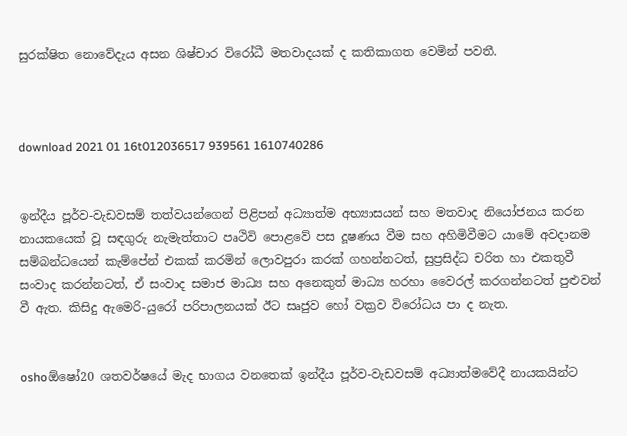සුරක්ෂිත නොවේදැය අසන ශිෂ්චාර විරෝධී මතවාදයක් ද කතිකාගත වෙමින් පවතී.



download 2021 01 16t012036517 939561 1610740286


ඉන්දීය පූර්ව-වැඩවසම් තත්වයන්ගෙන් පිළිපන් අධ්‍යාත්ම අභ්‍යාසයන් සහ මතවාද නියෝජනය කරන නායකයෙක් වූ සඳගුරු නැමැත්තාට පෘථිවි පොළවේ පස දූෂණය වීම සහ අහිමිවීමට යාමේ අවදානම සම්බන්ධයෙන් කැම්පේන් එකක් කරමින් ලොවපුරා කරක් ගහන්නටත්, සුප්‍රසිද්ධ චරිත හා එකතුවී සංවාද කරන්නටත්, ඒ සංවාද සමාජ මාධ්‍ය සහ අනෙකුත් මාධ්‍ය හරහා වෛරල් කරගන්නටත් පුළුවන් වී ඇත. කිසිදු ඇමෙරි-යුරෝ පරිපාලනයක් ඊට සෘජුව හෝ වක්‍රව විරෝධය පා ද නැත.


oshoඕෂෝ20 ශතවර්ෂයේ මැද භාගය වනතෙක් ඉන්දීය පූර්ව-වැඩවසම් අධ්‍යාත්මවේදී නායකයින්ට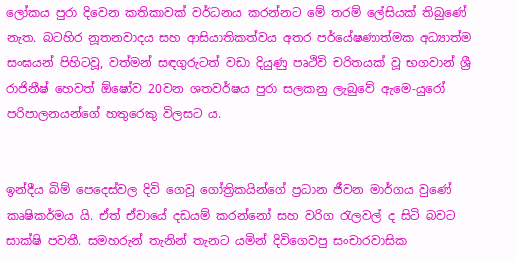ලෝකය පුරා දිවෙන කතිකාවක් වර්ධනය කරන්නට මේ තරම් ලේසියක් තිබුණේ නැත. බටහිර නූතනවාදය සහ ආසියාතිකත්වය අතර පර්යේෂණාත්මක අධ්‍යාත්ම සංඝයන් පිහිටවූ, වත්මන් සඳගුරුටත් වඩා දියුණු පෘථිවි චරිතයක් වූ භගවාන් ශ්‍රී රාජිනීෂ් හෙවත් ඕෂෝව 20වන ශතවර්ෂය පුරා සලකනු ලැබුවේ ඇමෙ-යුරෝ පරිපාලනයන්ගේ හතුරෙකු විලසට ය.


ඉන්දීය බිම් පෙදෙස්වල දිවි ගෙවූ ගෝත්‍රිකයින්ගේ ප්‍රධාන ජීවන මාර්ගය වුණේ කෘෂිකර්මය යි. ඒත් ඒවායේ දඩයම් කරන්නෝ සහ වරිග රැලවල් ද සිටි බවට සාක්ෂි පවතී. සමහරුන් තැනින් තැනට යමින් දිවිගෙවපු සංචාරවාසික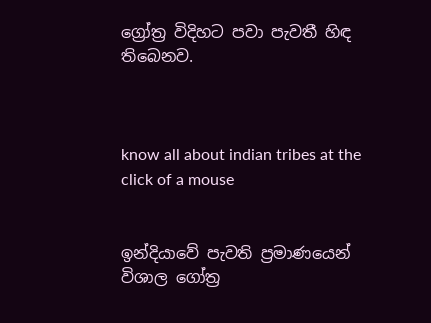ග්‍රෝත්‍ර විදිහට පවා පැවතී හිඳ තිබෙනව.



know all about indian tribes at the click of a mouse


ඉන්දියාවේ පැවති ප්‍රමාණයෙන් විශාල ගෝත්‍ර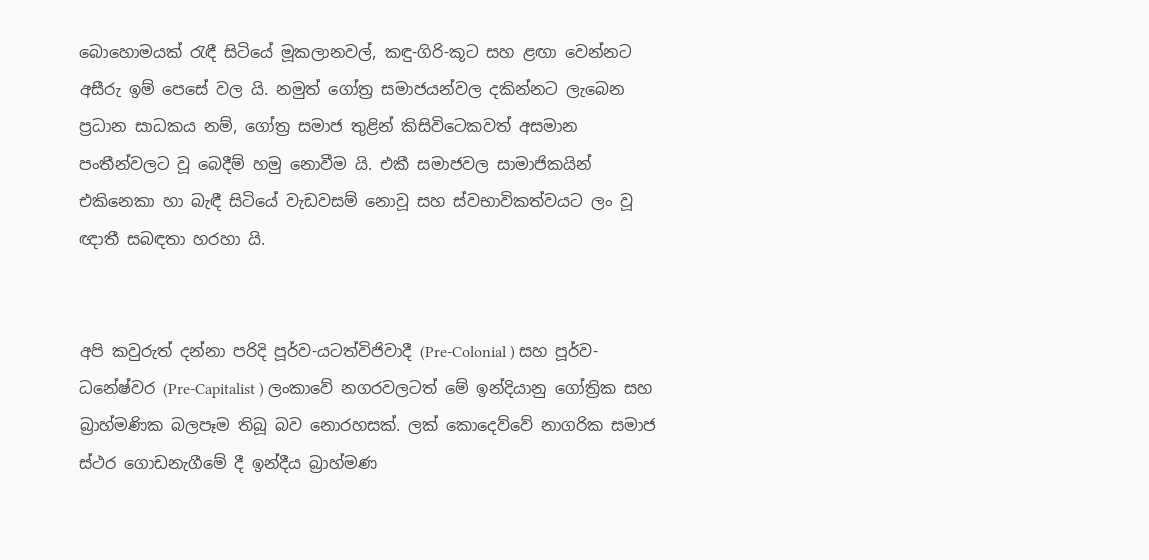බොහොමයක් රැඳී සිටියේ මූකලානවල්, කඳු-ගිරි-කූට සහ ළඟා වෙන්නට අසීරු ඉම් පෙසේ වල යි. නමුත් ගෝත්‍ර සමාජයන්වල දකින්නට ලැබෙන ප්‍රධාන සාධකය නම්, ගෝත්‍ර සමාජ තුළින් කිසිවිටෙකවත් අසමාන පංතීන්වලට වූ බෙදීම් හමු නොවීම යි. එකී සමාජවල සාමාජිකයින් එකිනෙකා හා බැඳී සිටියේ වැඩවසම් නොවූ සහ ස්වභාවිකත්වයට ලං වූ ඥාතී සබඳතා හරහා යි.


අපි කවුරුත් දන්නා පරිදි පූර්ව-යටත්විජිවාදී (Pre-Colonial ) සහ පූර්ව-ධනේෂ්වර (Pre-Capitalist ) ලංකාවේ නගරවලටත් මේ ඉන්දියානු ගෝත්‍රික සහ බ්‍රාහ්මණික බලපෑම තිබූ බව නොරහසක්. ලක් කොදෙව්වේ නාගරික සමාජ ස්ථර ගොඩනැගීමේ දී ඉන්දීය බ්‍රාහ්මණ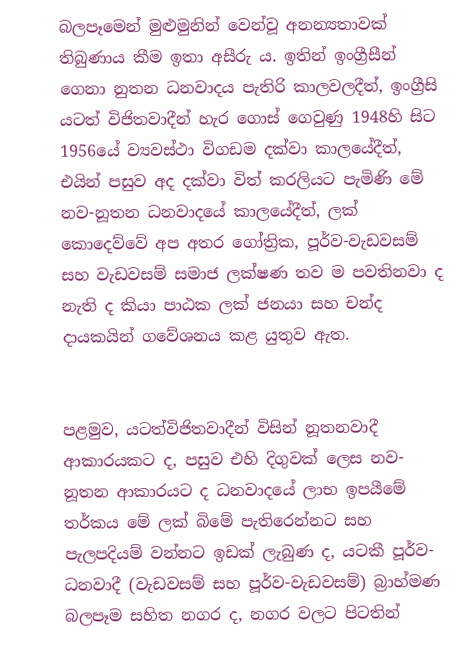බලපෑමෙන් මුළුමුනින් වෙන්වූ අනන්‍යතාවක් තිබුණාය කීම ඉතා අසීරු ය. ඉතින් ඉංග්‍රීසීන් ගෙනා නුතන ධනවාදය පැතිරි කාලවලදීත්, ඉංග්‍රීසි යටත් විජිතවාදීන් හැර ගොස් ගෙවුණු 1948හි සිට 1956යේ ව්‍යවස්ථා විගඩම දක්වා කාලයේදීත්, එයින් පසුව අද දක්වා විත් කරලියට පැමිණි මේ නව-නූතන ධනවාදයේ කාලයේදීත්, ලක් කොදෙව්වේ අප අතර ගෝත්‍රික, පූර්ව-වැඩවසම් සහ වැඩවසම් සමාජ ලක්ෂණ තව ම පවතිනවා ද නැති ද කියා පාඨක ලක් ජනයා සහ චන්ද දායකයින් ගවේශනය කළ යුතුව ඇත.


පළමුව, යටත්විජිතවාදීන් විසින් නූතනවාදී ආකාරයකට ද, පසුව එහි දිගුවක් ලෙස නව-නූතන ආකාරයට ද ධනවාදයේ ලාභ ඉපයීමේ තර්කය මේ ලක් බිමේ පැතිරෙන්නට සහ පැලපදියම් වන්නට ඉඩක් ලැබුණ ද, යටකී පූර්ව-ධනවාදී (වැඩවසම් සහ පූර්ව-වැඩවසම්) බ්‍රාහ්මණ බලපෑම සහිත නගර ද, නගර වලට පිටතින්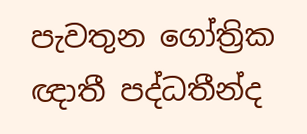පැවතුන ගෝත්‍රික ඥාතී පද්ධතීන්ද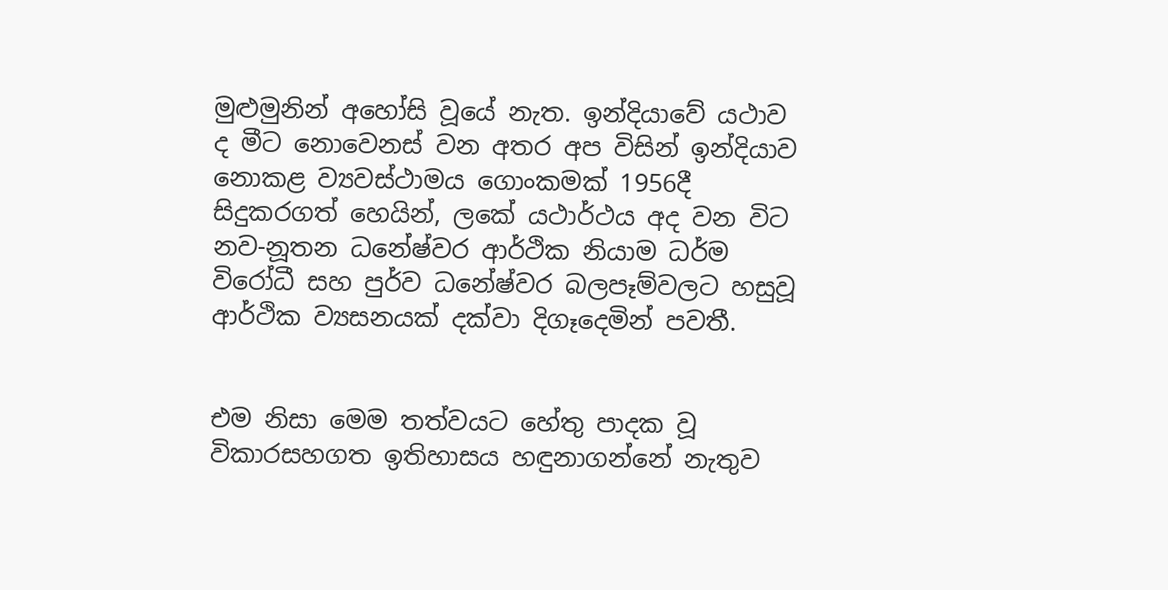මුළුමුනින් අහෝසි වූයේ නැත. ඉන්දියාවේ යථාව ද මීට නොවෙනස් වන අතර අප විසින් ඉන්දියාව නොකළ ව්‍යවස්ථාමය ගොංකමක් 1956දී සිදුකරගත් හෙයින්, ලකේ යථාර්ථය අද වන විට නව-නූතන ධනේෂ්වර ආර්ථික නියාම ධර්ම විරෝධී සහ පුර්ව ධනේෂ්වර බලපෑම්වලට හසුවූ ආර්ථික ව්‍යසනයක් දක්වා දිගෑදෙමින් පවතී.


එම නිසා මෙම තත්වයට හේතු පාදක වූ විකාරසහගත ඉතිහාසය හඳුනාගන්නේ නැතුව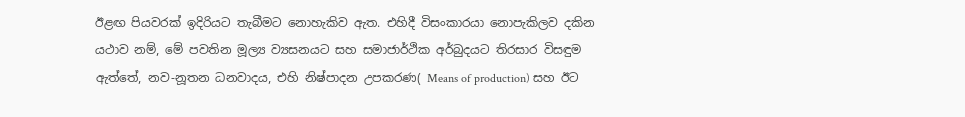ඊළඟ පියවරක් ඉදිරියට තැබීමට නොහැකිව ඇත. එහිදී විසංකාරයා නොපැකිලව දකින යථාව නම්, මේ පවතින මූල්‍ය ව්‍යසනයට සහ සමාජාර්ථික අර්බුදයට තිරසාර විසඳුම ඇත්තේ, නව-නූතන ධනවාදය, එහි නිෂ්පාදන උපකරණ( Means of production) සහ ඊට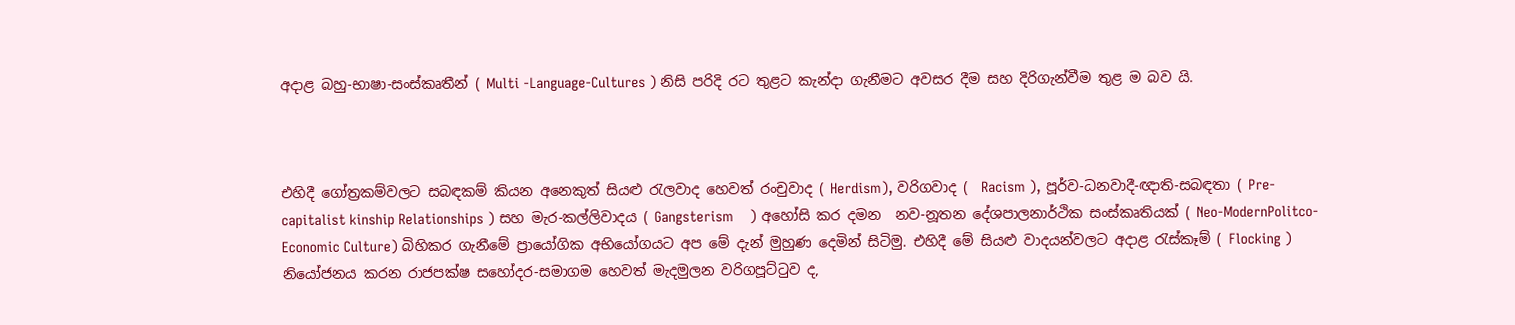අදාළ බහු-භාෂා-සංස්කෘතීන් ( Multi -Language-Cultures ) නිසි පරිදි රට තුළට කැන්දා ගැනීමට අවසර දීම සහ දිරිගැන්වීම තුළ ම බව යි.



එහිදී ගෝත්‍රකම්වලට සබඳකම් කියන අනෙකුත් සියළු රැලවාද හෙවත් රංචුවාද ( Herdism), වරිගවාද (  Racism ), පූර්ව-ධනවාදී-ඥාති-සබඳතා ( Pre-capitalist kinship Relationships ) සහ මැර-කල්ලිවාදය ( Gangsterism    ) අහෝසි කර දමන  නව-නූතන දේශපාලනාර්ථික සංස්කෘතියක් ( Neo-ModernPolitco-Economic Culture) බිහිකර ගැනීමේ ප්‍රායෝගික අභියෝගයට අප මේ දැන් මුහුණ දෙමින් සිටිමු. එහිදී මේ සියළු වාදයන්වලට අදාළ රැස්කෑම් ( Flocking ) නියෝජනය කරන රාජපක්ෂ සහෝදර-සමාගම හෙවත් මැදමුලන වරිගපූට්ටුව ද,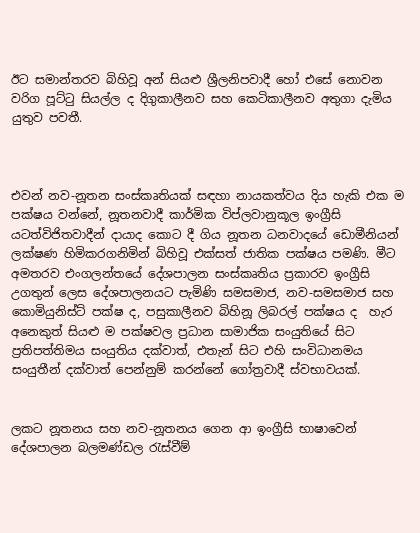ඊට සමාන්තරව බිහිවූ අන් සියළු ශ්‍රීලනිපවාදී හෝ එසේ නොවන වරිග පූට්ටු සියල්ල ද දිගුකාලීනව සහ කෙටිකාලීනව අතුගා දැමිය යුතුව පවතී.



එවන් නව-නූතන සංස්කෘතියක් සඳහා නායකත්වය දිය හැකි එක ම පක්ෂය වන්නේ, නූතනවාදී කාර්මික විප්ලවානුකූල ඉංග්‍රීසි යටත්විජිතවාදීන් දායාද කොට දී ගිය නූතන ධනවාදයේ ඩොමීනියන් ලක්ෂණ හිමිකරගනිමින් බිහිවූ එක්සත් ජාතික පක්ෂය පමණි. මීට අමතරව එංගලන්තයේ දේශපාලන සංස්කෘතිය ප්‍රකාරව ඉංග්‍රීසි උගතුන් ලෙස දේශපාලනයට පැමිණි සමසමාජ, නව-සමසමාජ සහ කොමියුනිස්ට් පක්ෂ ද, පසුකාලීනව බිහිනූ ලිබරල් පක්ෂය ද  හැර අනෙකුත් සියළු ම පක්ෂවල ප්‍රධාන සාමාජික සංයුතියේ සිට ප්‍රතිපත්තිමය සංයුතිය දක්වාත්, එතැන් සිට එහි සංවිධානමය සංයුතීන් දක්වාත් පෙන්නුම් කරන්නේ ගෝත්‍රවාදී ස්වභාවයක්.


ලකට නූතනය සහ නව-නූතනය ගෙන ආ ඉංග්‍රීසි භාෂාවෙන් දේශපාලන බලමණ්ඩල රැස්වීම්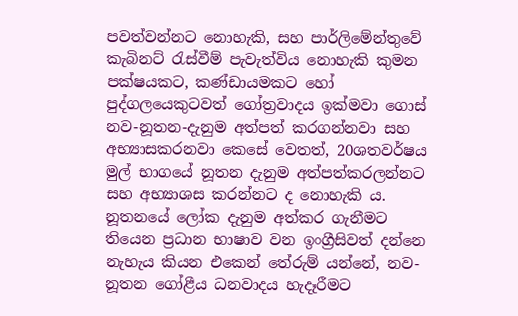පවත්වන්නට නොහැකි, සහ පාර්ලිමේන්තුවේ කැබිනට් රැස්වීම් පැවැත්විය නොහැකි කුමන පක්ෂයකට, කණ්ඩායමකට හෝ පුද්ගලයෙකුටවත් ගෝත්‍රවාදය ඉක්මවා ගොස් නව-නූතන-දැනුම අත්පත් කරගන්නවා සහ අභ්‍යාසකරනවා කෙසේ වෙතත්, 20ශතවර්ෂය මුල් භාගයේ නූතන දැනුම අත්පත්කරලන්නට සහ අභ්‍යාශස කරන්නට ද නොහැකි ය. නූතනයේ ලෝක දැනුම අත්කර ගැනීමට තියෙන ප්‍රධාන භාෂාව වන ඉංග්‍රීසිවත් දන්නෙ නැහැය කියන එකෙන් තේරුම් යන්නේ, නව-නූතන ගෝළීය ධනවාදය හැදෑරීමට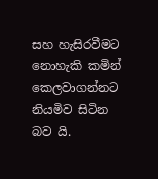සහ හැසිරවීමට නොහැකි කමින් කෙලවාගන්නට නියමිව සිටින බව යි.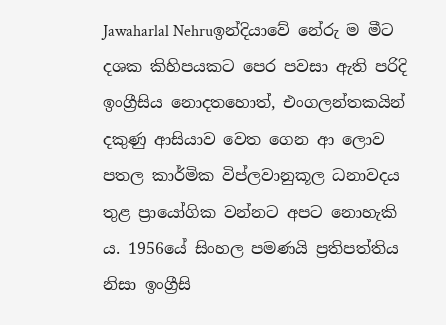Jawaharlal Nehruඉන්දියාවේ නේරු ම මීට දශක කිහිපයකට පෙර පවසා ඇති පරිදි ඉංග්‍රීසිය නොදතහොත්, එංගලන්තකයින් දකුණු ආසියාව වෙත ගෙන ආ ලොව පතල කාර්මික විප්ලවානුකූල ධනාවදය තුළ ප්‍රායෝගික වන්නට අපට නොහැකි ය. 1956යේ සිංහල පමණයි ප්‍රතිපත්තිය නිසා ඉංග්‍රීසි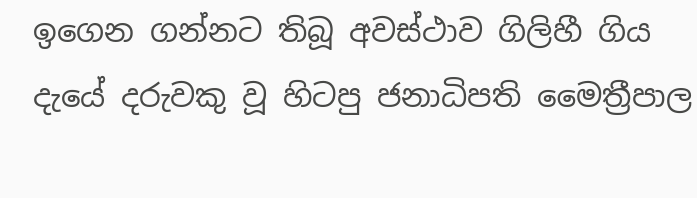ඉගෙන ගන්නට තිබූ අවස්ථාව ගිලිහී ගිය දැයේ දරුවකු වූ හිටපු ජනාධිපති මෛත්‍රීපාල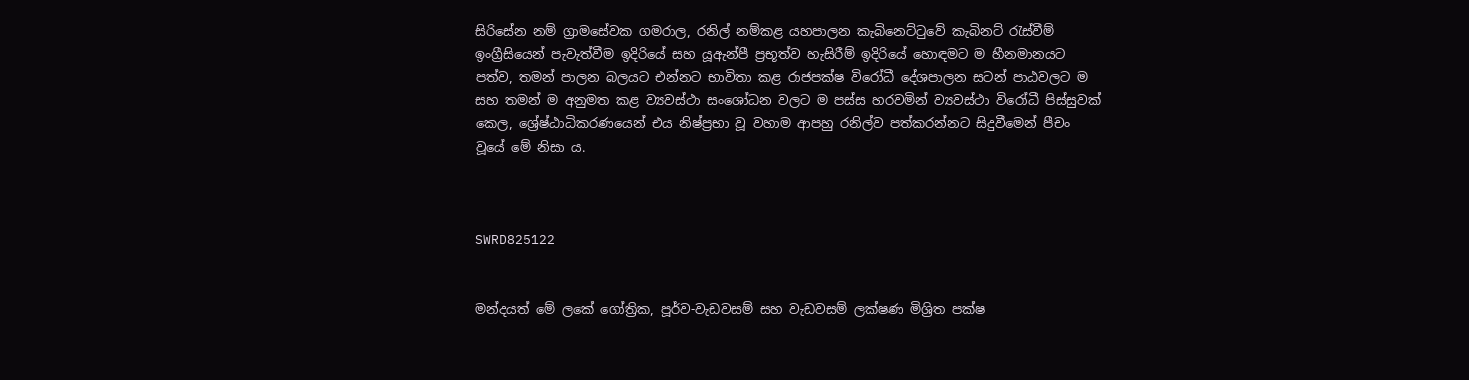සිරිසේන නම් ග්‍රාමසේවක ගමරාල, රනිල් නම්කළ යහපාලන කැබිනෙට්ටුවේ කැබිනට් රැස්වීම් ඉංග්‍රීසියෙන් පැවැත්වීම ඉදිරියේ සහ යූඇන්පී ප්‍රභූත්ව හැසිරීම් ඉදිරියේ හොඳමට ම හීනමානයට පත්ව, තමන් පාලන බලයට එන්නට භාවිතා කළ රාජපක්ෂ විරෝධී දේශපාලන සටන් පාඨවලට ම සහ තමන් ම අනුමත කළ ව්‍යවස්ථා සංශෝධන වලට ම පස්ස හරවමින් ව්‍යවස්ථා විරෝධී පිස්සුවක් කෙල, ශ්‍රේෂ්ඨාධිකරණයෙන් එය නිෂ්ප්‍රභා වූ වහාම ආපහු රනිල්ව පත්කරන්නට සිදුවීමෙන් පීචං වූයේ මේ නිසා ය.



SWRD825122


මන්දයත් මේ ලකේ ගෝත්‍රික, පූර්ව-වැඩවසම් සහ වැඩවසම් ලක්ෂණ මිශ්‍රිත පක්ෂ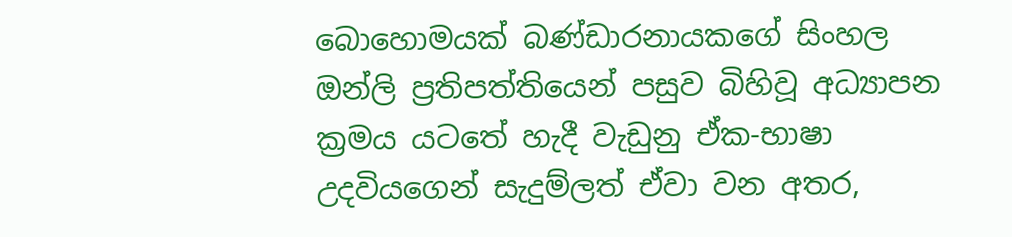බොහොමයක් බණ්ඩාරනායකගේ සිංහල ඔන්ලි ප්‍රතිපත්තියෙන් පසුව බිහිවූ අධ්‍යාපන ක්‍රමය යටතේ හැදී වැඩුනු ඒක-භාෂා උදවියගෙන් සැදුම්ලත් ඒවා වන අතර,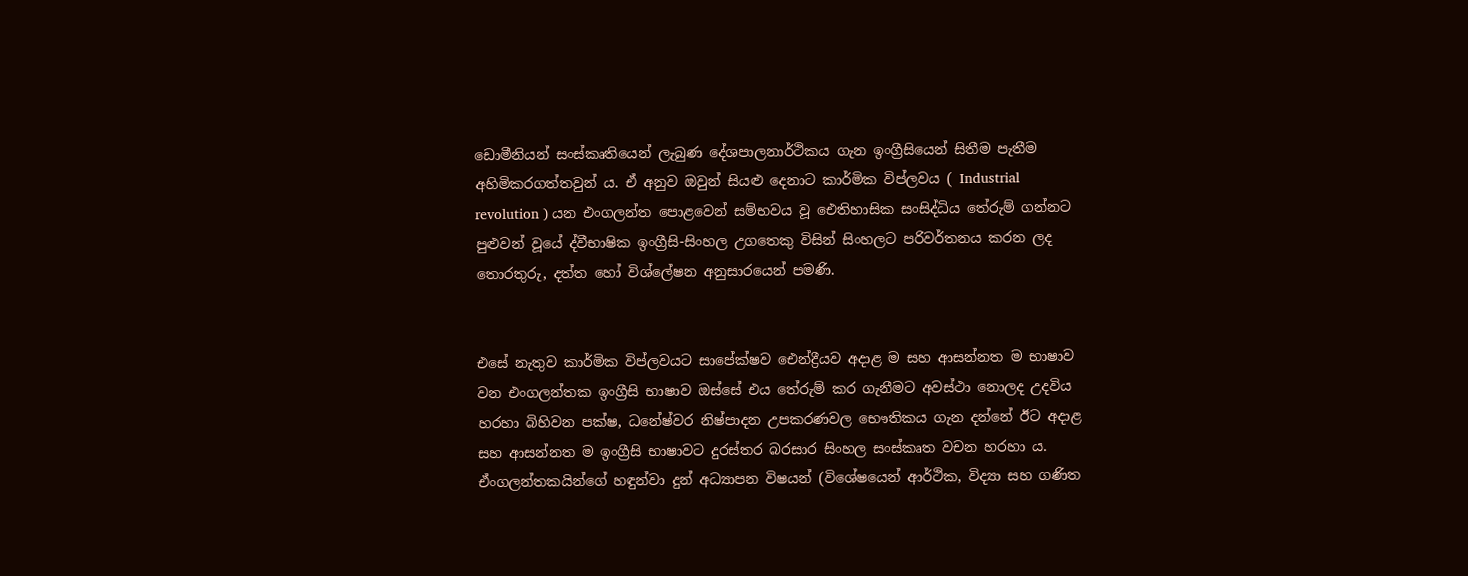ඩොමීනියන් සංස්කෘතියෙන් ලැබුණ දේශපාලනාර්ථිකය ගැන ඉංග්‍රීසියෙන් සිතීම පැතීම අහිමිකරගත්තවුන් ය. ඒ අනුව ඔවුන් සියළු දෙනාට කාර්මික විප්ලවය ( Industrial revolution ) යන එංගලන්ත පොළවෙන් සම්භවය වූ ඓතිහාසික සංසිද්ධිය තේරුම් ගන්නට පුළුවන් වූයේ ද්වීභාෂික ඉංග්‍රීසි-සිංහල උගතෙකු විසින් සිංහලට පරිවර්තනය කරන ලද තොරතුරු, දත්ත හෝ විශ්ලේෂන අනුසාරයෙන් පමණි.


එසේ නැතුව කාර්මික විප්ලවයට සාපේක්ෂව ඓන්ද්‍රීයව අදාළ ම සහ ආසන්නත ම භාෂාව වන එංගලන්තක ඉංග්‍රීසි භාෂාව ඔස්සේ එය තේරුම් කර ගැනීමට අවස්ථා නොලද උදවිය හරහා බිහිවන පක්ෂ, ධනේෂ්වර නිෂ්පාදන උපකරණවල භෞතිකය ගැන දන්නේ ඊට අදාළ සහ ආසන්නත ම ඉංග්‍රීසි භාෂාවට දුරස්තර බරසාර සිංහල සංස්කෘත වචන හරහා ය. ඒංගලන්තකයින්ගේ හඳුන්වා දුන් අධ්‍යාපන විෂයන් (විශේෂයෙන් ආර්ථික, විද්‍යා සහ ගණිත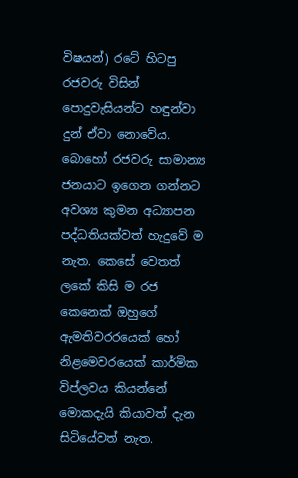විෂයන්) රටේ හිටපු රජවරු විසින් පොදුවැසියන්ට හඳුන්වා දුන් ඒවා නොවේය. බොහෝ රජවරු සාමාන්‍ය ජනයාට ඉගෙන ගන්නට  අවශ්‍ය කුමන අධ්‍යාපන පද්ධතියක්වත් හැදුවේ ම නැත. කෙසේ වෙතත් ලකේ කිසි ම රජ කෙනෙක් ඔහුගේ ඇමතිවරරයෙක් හෝ නිළමෙවරයෙක් කාර්මික විප්ලවය කියන්නේ මොකදැයි කියාවත් දැන සිටියේවත් නැත.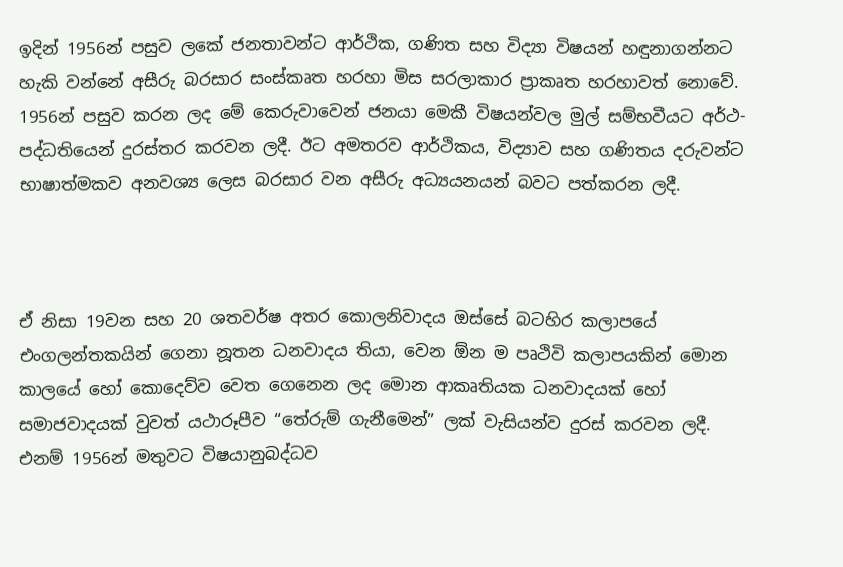ඉදින් 1956න් පසුව ලකේ ජනතාවන්ට ආර්ථික, ගණිත සහ විද්‍යා විෂයන් හඳුනාගන්නට හැකි වන්නේ අසීරු බරසාර සංස්කෘත හරහා මිස සරලාකාර ප්‍රාකෘත හරහාවත් නොවේ. 1956න් පසුව කරන ලද මේ කෙරුවාවෙන් ජනයා මෙකී විෂයන්වල මුල් සම්භවීයට අර්ථ-පද්ධතියෙන් දුරස්තර කරවන ලදී. ඊට අමතරව ආර්ථිකය, විද්‍යාව සහ ගණිතය දරුවන්ට භාෂාත්මකව අනවශ්‍ය ලෙස බරසාර වන අසීරු අධ්‍යයනයන් බවට පත්කරන ලදී.



ඒ නිසා 19වන සහ 20 ශතවර්ෂ අතර කොලනිවාදය ඔස්සේ බටහිර කලාපයේ එංගලන්තකයින් ගෙනා නූතන ධනවාදය තියා, වෙන ඕන ම පෘථිවි කලාපයකින් මොන කාලයේ හෝ කොදෙව්ව වෙත ගෙනෙන ලද මොන ආකෘතියක ධනවාදයක් හෝ සමාජවාදයක් වුවත් යථාරූපීව “තේරුම් ගැනීමෙන්” ලක් වැසියන්ව දුරස් කරවන ලදී. එනම් 1956න් මතුවට විෂයානුබද්ධව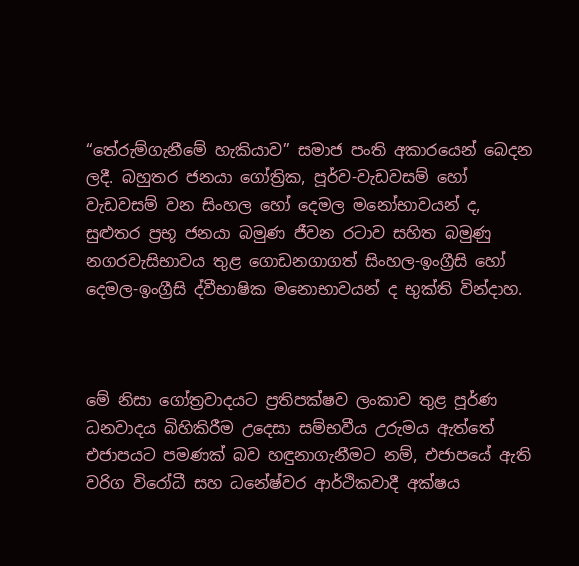“තේරුම්ගැනීමේ හැකියාව” සමාජ පංති අකාරයෙන් බෙදන ලදී. බහුතර ජනයා ගෝත්‍රික, පූර්ව-වැඩවසම් හෝ වැඩවසම් වන සිංහල හෝ දෙමල මනෝභාවයන් ද, සුළුතර ප්‍රභූ ජනයා බමුණ ජීවන රටාව සහිත බමුණු නගරවැසිභාවය තුළ ගොඩනගාගත් සිංහල-ඉංග්‍රීසි හෝ දෙමල-ඉංග්‍රීසි ද්වීභාෂික මනොභාවයන් ද භුක්ති වින්දාහ.



මේ නිසා ගෝත්‍රවාදයට ප්‍රතිපක්ෂව ලංකාව තුළ පූර්ණ ධනවාදය බිහිකිරීම උදෙසා සම්භවීය උරුමය ඇත්තේ එජාපයට පමණක් බව හඳුනාගැනීමට නම්, එජාපයේ ඇති වරිග විරෝධී සහ ධනේෂ්වර ආර්ථිකවාදී අක්ෂය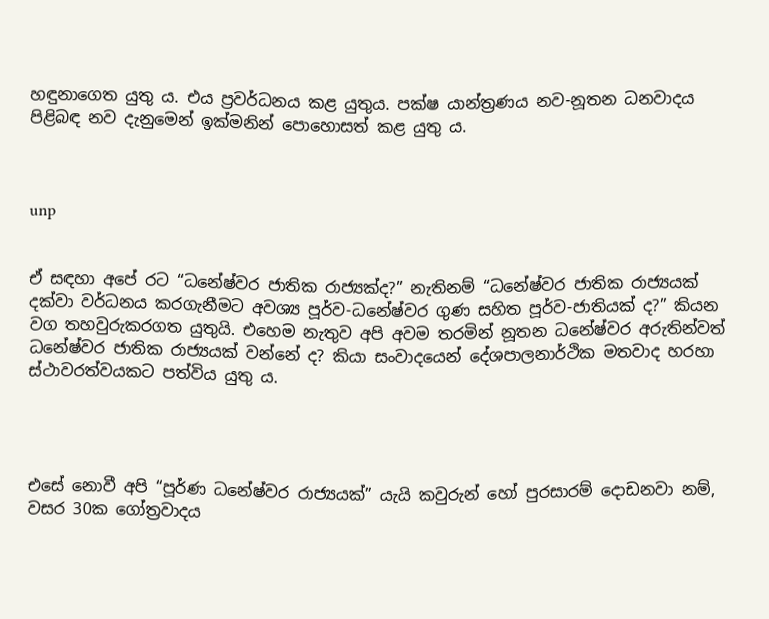හඳුනාගෙත යුතු ය. එය ප්‍රවර්ධනය කළ යුතුය. පක්ෂ යාන්ත්‍රණය නව-නූතන ධනවාදය පිළිබඳ නව දැනුමෙන් ඉක්මනින් පොහොසත් කළ යුතු ය.



unp


ඒ සඳහා අපේ රට “ධනේෂ්වර ජාතික රාජ්‍යක්ද?” නැතිනම් “ධනේෂ්වර ජාතික රාජ්‍යයක් දක්වා වර්ධනය කරගැනීමට අවශ්‍ය පූර්ව-ධනේෂ්වර ගුණ සහිත පූර්ව-ජාතියක් ද?” කියන වග තහවුරුකරගත යුතුයි. එහෙම නැතුව අපි අවම තරමින් නූතන ධනේෂ්වර අරුතින්වත් ධනේෂ්වර ජාතික රාජ්‍යයක් වන්නේ ද? කියා සංවාදයෙන් දේශපාලනාර්ථික මතවාද හරහා ස්ථාවරත්වයකට පත්විය යුතු ය.




එසේ නොවී අපි “පූර්ණ ධනේෂ්වර රාජ්‍යයක්” යැයි කවුරුන් හෝ පුරසාරම් දොඩනවා නම්, වසර 30ක ගෝත්‍රවාදය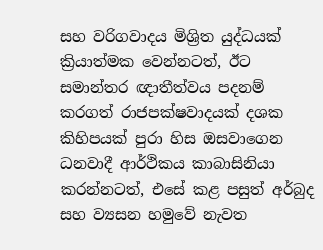සහ වරිගවාදය මිශ්‍රිත යුද්ධයක් ක්‍රියාත්මක වෙන්නටත්, ඊට සමාන්තර ඥාතීත්වය පදනම් කරගත් රාජපක්ෂවාදයක් දශක කිහිපයක් පුරා හිස ඔසවාගෙන ධනවාදී ආර්ථිකය කාබාසිනියා කරන්නටත්, එසේ කළ පසුත් අර්බුද සහ ව්‍යසන හමුවේ නැවත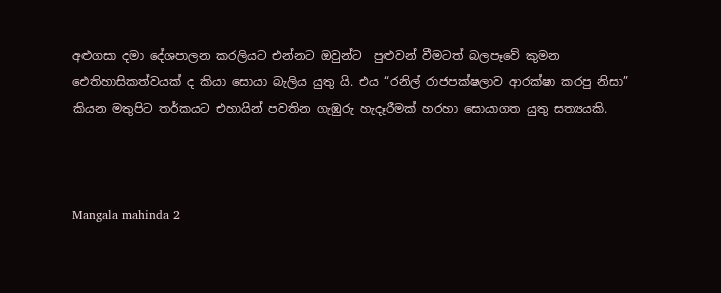අළුගසා දමා දේශපාලන කරලියට එන්නට ඔවුන්ට  පුළුවන් වීමටත් බලපෑවේ කුමන ඓතිහාසිකත්වයක් ද කියා සොයා බැලිය යුතු යි. එය “රනිල් රාජපක්ෂලාව ආරක්ෂා කරපු නිසා” කියන මතුපිට තර්කයට එහායින් පවතින ගැඹුරු හැදෑරීමක් හරහා සොයාගත යුතු සත්‍යයකි.



Mangala mahinda 2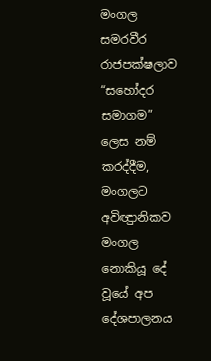මංගල සමරවීර රාජපක්ෂලාව “සහෝදර සමාගම” ලෙස නම් කරද්දීම, මංගලට අවිඥුානිකව මංගල නොකියූ දේ වූයේ අප දේශපාලනය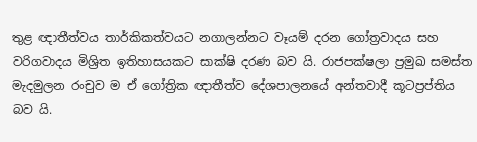තුළ ඥාතීත්වය තාර්කිකත්වයට නගාලන්නට වෑයම් දරන ගෝත්‍රවාදය සහ වරිගවාදය මිශ්‍රිත ඉතිහාසයකට සාක්ෂි දරණ බව යි. රාජපක්ෂලා ප්‍රමුඛ සමස්ත මැදමුලන රංචුව ම ඒ ගෝත්‍රික ඥාතීත්ව දේශපාලනයේ අන්තවාදී කූටප්‍රප්තිය බව යි.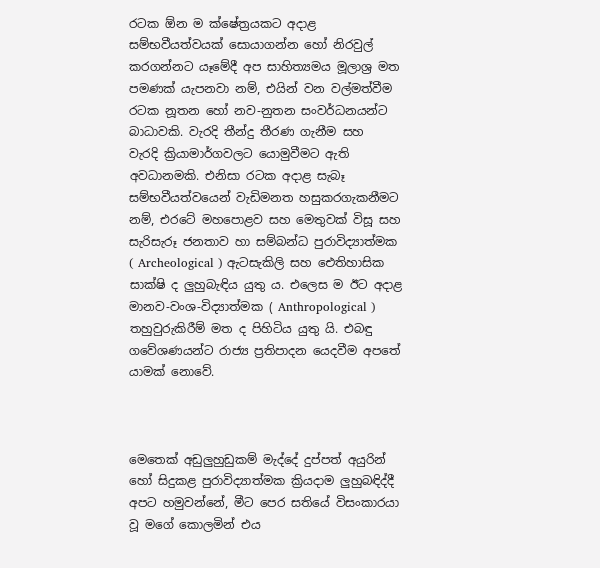රටක ඕන ම ක්ෂේත්‍රයකට අදාළ සම්භවීයත්වයක් සොයාගන්න හෝ නිරවුල් කරගන්නට යෑමේදී අප සාහිත්‍යමය මූලාශ්‍ර මත පමණක් යැපනවා නම්, එයින් වන වල්මත්වීම රටක නූතන හෝ නව-නුතන සංවර්ධනයන්ට බාධාවකි. වැරදි තීන්දු තීරණ ගැනීම සහ  වැරදි ක්‍රියාමාර්ගවලට යොමුවීමට ඇති අවධානමකි. එනිසා රටක අදාළ සැබෑ සම්භවීයත්වයෙන් වැඩිමනත හසුකරගැකනීමට නම්, එරටේ මහපොළව සහ මෙතුවක් විසූ සහ සැරිසැරූ ජනතාව හා සම්බන්ධ පුරාවිද්‍යාත්මක ( Archeological ) ඇටසැකිලි සහ ඓතිහාසික සාක්ෂි ද ලුහුබැඳිය යුතු ය. එලෙස ම ඊට අදාළ මානව-වංශ-විද්‍යාත්මක ( Anthropological ) තහුවුරුකිරීම් මත ද පිහිටිය යුතු යි. එබඳු ගවේශණයන්ට රාජ්‍ය ප්‍රතිපාදන යෙදවීම අපතේ යාමක් නොවේ.



මෙතෙක් අඩුලුහුඩුකම් මැද්දේ දුප්පත් අයුරින් හෝ සිදුකළ පුරාවිද්‍යාත්මක ක්‍රියදාම ලුහුබඳිද්දී අපට හමුවන්නේ, මීට පෙර සතියේ විසංකාරයා වූ මගේ කොලමින් එය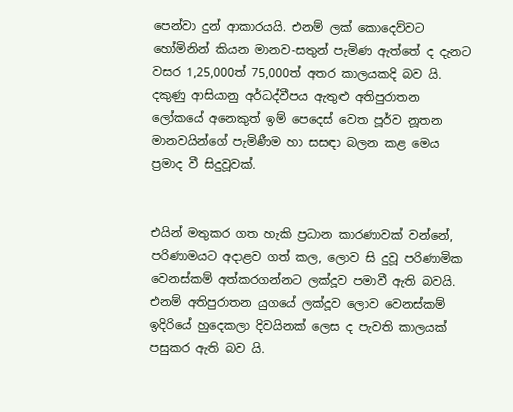පෙන්වා දුන් ආකාරයයි. එනම් ලක් කොදෙව්වට හෝමිනින් කියන මානව-සතුන් පැමිණ ඇත්තේ ද දැනට වසර 1,25,000ත් 75,000ත් අතර කාලයකදි බව යි. දකුණු ආසියානු අර්ධද්වීපය ඇතුළු අතිපුරාතන ලෝකයේ අනෙකුත් ඉම් පෙදෙස් වෙත පූර්ව නූතන මානවයින්ගේ පැමිණීම හා සසඳා බලන කළ මෙය ප්‍රමාද වී සිදුවූවක්.


එයින් මතුකර ගත හැකි ප්‍රධාන කාරණාවක් වන්නේ, පරිණාමයට අදාළව ගත් කල, ලොව සි දුවූ පරිණාමික වෙනස්කම් අත්කරගන්නට ලක්දූව පමාවී ඇති බවයි. එනම් අතිපුරාතන යුගයේ ලක්දූව ලොව වෙනස්කම් ඉදිරියේ හුදෙකලා දිවයිනක් ලෙස ද පැවති කාලයක් පසුකර ඇති බව යි.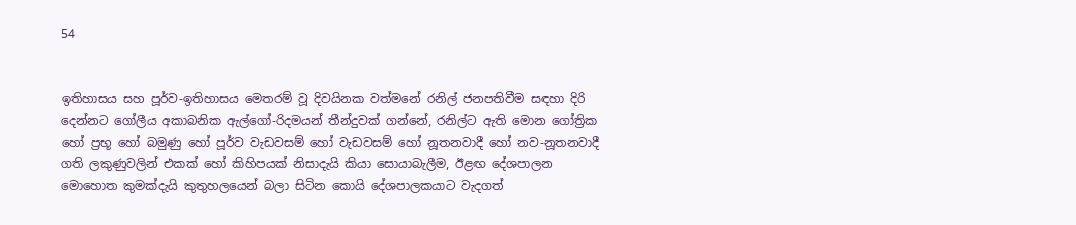54


ඉතිහාසය සහ පූර්ව-ඉතිහාසය මෙතරම් වූ දිවයිනක වත්මනේ රනිල් ජනපතිවීම සඳහා දිරි දෙන්නට ගෝලීය අකාබනික ඇල්ගෝ-රිදමයන් තීන්දුවක් ගන්නේ, රනිල්ට ඇති මොන ගෝත්‍රික හෝ ප්‍රභූ හෝ බමුණු හෝ පූර්ව වැඩවසම් හෝ වැඩවසම් හෝ නූතනවාදී හෝ නව-නූතනවාදී ගති ලකුණුවලින් එකක් හෝ කිහිපයක් නිසාදැයි කියා සොයාබැලීම, ඊළඟ දේශපාලන මොහොත කුමක්දැයි කුතුහලයෙන් බලා සිටින කොයි දේශපාලකයාට වැදගත්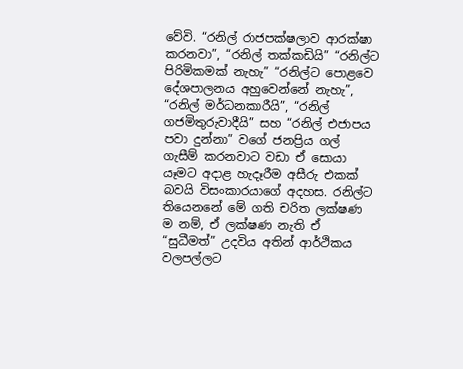වේවි. “රනිල් රාජපක්ෂලාව ආරක්ෂා කරනවා”, “රනිල් තක්කඩියි” “රනිල්ට පිරිමිකමක් නැහැ” “රනිල්ට පොළවෙ දේශපාලනය අහුවෙන්නේ නැහැ”, “රනිල් මර්ධනකාරීයි”, “රනිල් ගජමිතුරුවාදීයි” සහ “රනිල් එජාපය පවා දුන්නා” වගේ ජනප්‍රිය ගල් ගැසීම් කරනවාට වඩා ඒ සොයා යෑමට අදාළ හැදෑරීම අසීරු එකක් බවයි විසංකාරයාගේ අදහස. රනිල්ට තියෙනනේ මේ ගති චරිත ලක්ෂණ ම නම්, ඒ ලක්ෂණ නැති ඒ “සුධීමත්” උදවිය අතින් ආර්ථිකය වලපල්ලට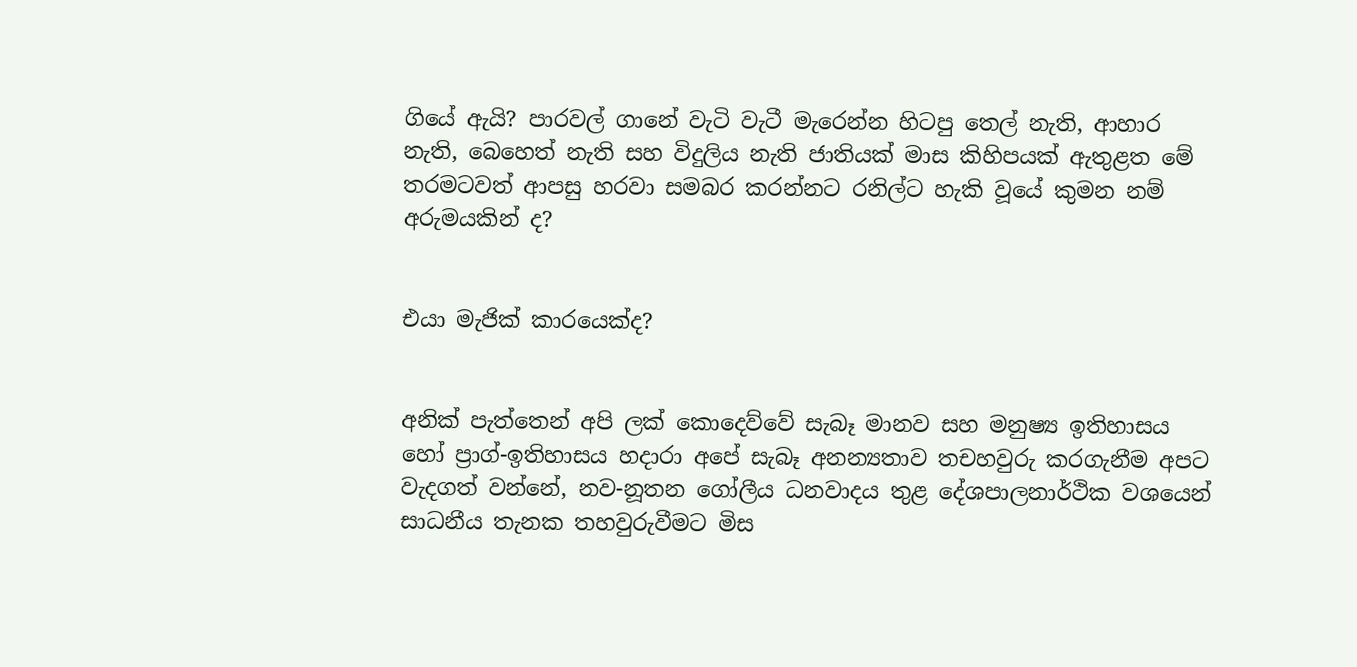ගියේ ඇයි? පාරවල් ගානේ වැටි වැටී මැරෙන්න හිටපු තෙල් නැති, ආහාර නැති, බෙහෙත් නැති සහ විදුලිය නැති ජාතියක් මාස කිහිපයක් ඇතුළත මේ තරමටවත් ආපසු හරවා සමබර කරන්නට රනිල්ට හැකි වූයේ කුමන නම් අරුමයකින් ද?


එයා මැජික් කාරයෙක්ද?


අනික් පැත්තෙන් අපි ලක් කොදෙව්වේ සැබෑ මානව සහ මනුෂ්‍ය ඉතිහාසය හෝ ප්‍රාග්-ඉතිහාසය හදාරා අපේ සැබෑ අනන්‍යතාව තචහවුරු කරගැනීම අපට වැදගත් වන්නේ, නව-නූතන ගෝලීය ධනවාදය තුළ දේශපාලනාර්ථික වශයෙන් සාධනීය තැනක තහවුරුවීමට මිස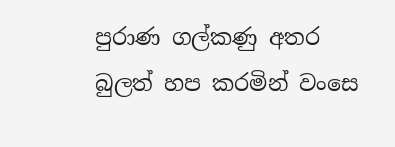පුරාණ ගල්කණු අතර බුලත් හප කරමින් වංසෙ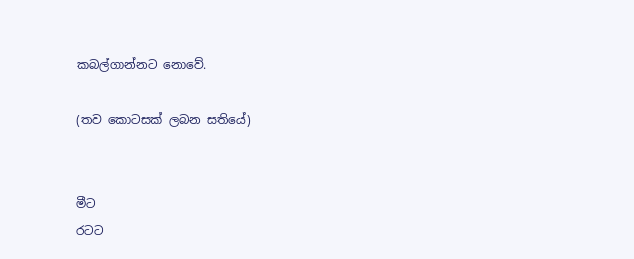කබල්ගාන්නට නොවේ.

(තව කොටසක් ලබන සතියේ)


මීට
රටට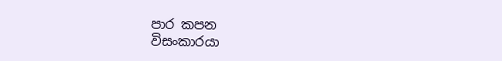පාර කපන
විසංකාරයා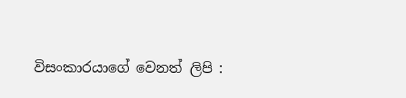විසංකාරයාගේ වෙනත් ලිපි :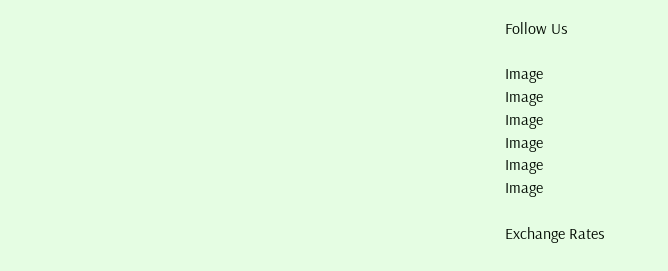Follow Us

Image
Image
Image
Image
Image
Image

Exchange Rates